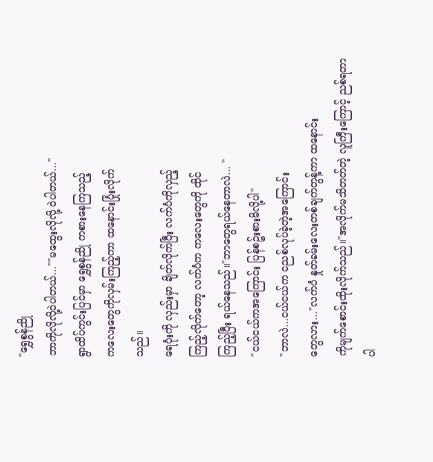"ရွှေစွန်ညို
ဘာကိုလိုလို့ဝဲပါတယ်...""မထွေးလိုလို့ ဝဲပါတယ်..."
ရွာထိပ်ကွင်းပြင်မှာ ရွှေစွန်ညို ကစားနေကြသည့်
ကလေးတွေကိုလှမ်းကြည့်ကာ ထနောင်းပြုံးလိုက်
သည်။
ရေပုံးကို လှည်းမှာ ချိတ်လိုက်ပြီး လက်ပံကိုလှည့်
ကြည့်လိုက်တော့ လက်ပံက ကလေးတွေကို ထိုင်
ကြည့်ပြီး ရယ်နေသည်။"ဘာတွေရယ်နေတာလဲ... "
"ငယ်ငယ်ကအကြောင်း ပြန်စဥ်းစားမိလို့ပါ"
"ဘာလဲ...ငယ်ငယ်က ငညစ်လုပ်ခဲ့တဲ့အကြောင်း
တွေလား..."လက်ပံ နှုတ်ခမ်းလေးတစ်ချက်တွန့်ကာ ထနောင်း
ကိုမျက်စောင်းထိုးလိုက်သည်။"အလိုက်မသိတတ်တဲ့ လူကြီးကြောင့် ညစ်ရတာ
ပါ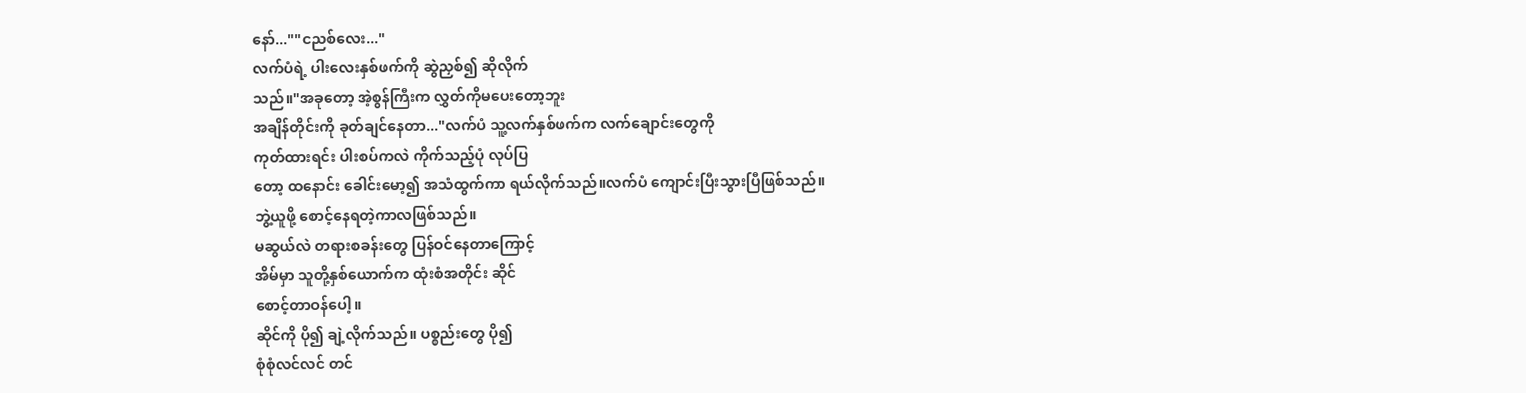နော်...""ငညစ်လေး..."
လက်ပံရဲ့ ပါးလေးနှစ်ဖက်ကို ဆွဲညှစ်၍ ဆိုလိုက်
သည်။"အခုတော့ အဲ့စွန်ကြီးက လွှတ်ကိုမပေးတော့ဘူး
အချိန်တိုင်းကို ခုတ်ချင်နေတာ..."လက်ပံ သူ့လက်နှစ်ဖက်က လက်ချောင်းတွေကို
ကုတ်ထားရင်း ပါးစပ်ကလဲ ကိုက်သည့်ပုံ လုပ်ပြ
တော့ ထနောင်း ခေါင်းမော့၍ အသံထွက်ကာ ရယ်လိုက်သည်။လက်ပံ ကျောင်းပြီးသွားပြီဖြစ်သည်။
ဘွဲ့ယူဖို့ စောင့်နေရတဲ့ကာလဖြစ်သည်။
မဆွယ်လဲ တရားစခန်းတွေ ပြန်ဝင်နေတာကြောင့်
အိမ်မှာ သူတို့နှစ်ယောက်က ထုံးစံအတိုင်း ဆိုင်
စောင့်တာဝန်ပေါ့။
ဆိုင်ကို ပို၍ ချဲ့လိုက်သည်။ ပစ္စည်းတွေ ပို၍
စုံစုံလင်လင် တင်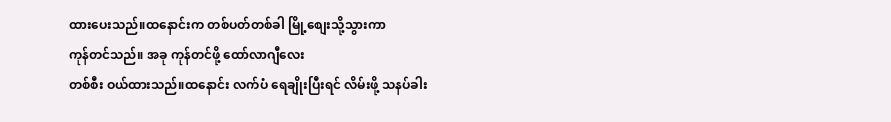ထားပေးသည်။ထနောင်းက တစ်ပတ်တစ်ခါ မြို့စျေးသို့သွားကာ
ကုန်တင်သည်။ အခု ကုန်တင်ဖို့ ထော်လာဂျီလေး
တစ်စီး ဝယ်ထားသည်။ထနောင်း လက်ပံ ရေချိုးပြီးရင် လိမ်းဖို့ သနပ်ခါး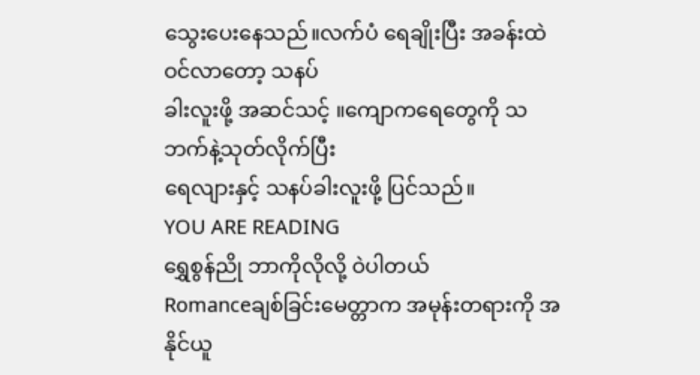သွေးပေးနေသည်။လက်ပံ ရေချိုးပြီး အခန်းထဲဝင်လာတော့ သနပ်
ခါးလူးဖို့ အဆင်သင့် ။ကျောကရေတွေကို သဘက်နဲ့သုတ်လိုက်ပြီး
ရေလျားနှင့် သနပ်ခါးလူးဖို့ ပြင်သည်။
YOU ARE READING
ရွှေစွန်ညို ဘာကိုလိုလို့ ဝဲပါတယ်
Romanceချစ်ခြင်းမေတ္တာက အမုန်းတရားကို အနိုင်ယူ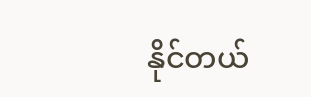နိုင်တယ်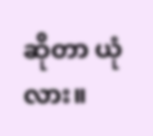ဆိုတာ ယုံလား။